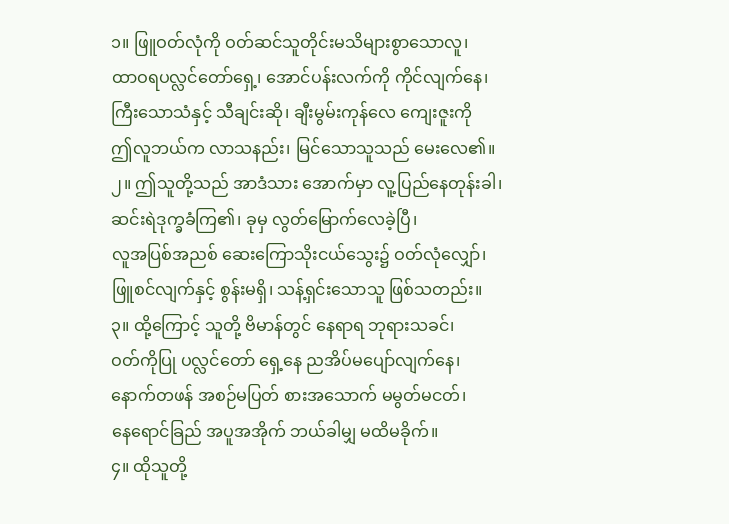၁။ ဖြူဝတ်လုံကို ဝတ်ဆင်သူတိုင်းမသိများစွာသောလူ၊
ထာဝရပလ္လင်တော်ရှေ့၊ အောင်ပန်းလက်ကို ကိုင်လျက်နေ၊
ကြီးသောသံနှင့် သီချင်းဆို၊ ချီးမွမ်းကုန်လေ ကျေးဇူးကို
ဤလူဘယ်က လာသနည်း၊ မြင်သောသူသည် မေးလေ၏။
၂။ ဤသူတို့သည် အာဒံသား အောက်မှာ လူ့ပြည်နေတုန်းခါ၊
ဆင်းရဲဒုက္ခခံကြ၏၊ ခုမှ လွတ်မြောက်လေခဲ့ပြီ၊
လူအပြစ်အညစ် ဆေးကြောသိုးငယ်သွေး၌ ဝတ်လုံလျှော်၊
ဖြူစင်လျက်နှင့် စွန်းမရှိ၊ သန့်ရှင်းသောသူ ဖြစ်သတည်း။
၃။ ထို့ကြောင့် သူတို့ ဗိမာန်တွင် နေရာရ ဘုရားသခင်၊
ဝတ်ကိုပြု ပလ္လင်တော် ရှေ့နေ ညအိပ်မပျော်လျက်နေ၊
နောက်တဖန် အစဉ်မပြတ် စားအသောက် မမွတ်မငတ်၊
နေရောင်ခြည် အပူအအိုက် ဘယ်ခါမျှ မထိမခိုက်။
၄။ ထိုသူတို့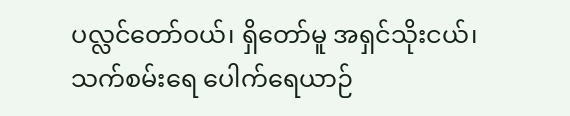ပလ္လင်တော်ဝယ်၊ ရှိတော်မူ အရှင်သိုးငယ်၊
သက်စမ်းရေ ပေါက်ရေယာဉ်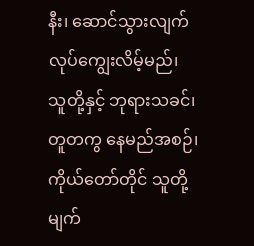နီး၊ ဆောင်သွားလျက် လုပ်ကျွေးလိမ့်မည်၊
သူတို့နှင့် ဘုရားသခင်၊ တူတကွ နေမည်အစဉ်၊
ကိုယ်တော်တိုင် သူတို့ မျက်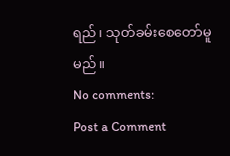ရည်၊ သုတ်ခမ်းစေတော်မူမည်။
No comments:
Post a Comment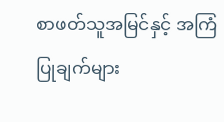စာဖတ်သူအမြင်နှင့် အကြံပြုချက်များ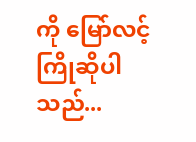ကို မြော်လင့်ကြိုဆိုပါသည်...